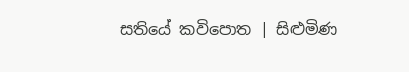සතියේ කවිපොත | සිළුමිණ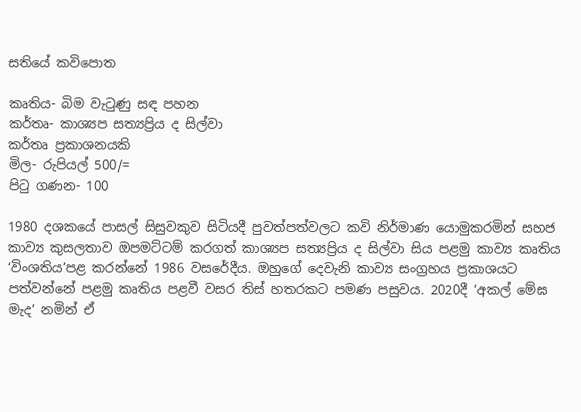සතියේ කවිපොත

කෘතිය- බිම වැටුණු සඳ පහන
කර්තෘ- කාශ්‍යප සත්‍යප්‍රිය ද සිල්වා
කර්තෘ ප්‍රකාශනයකි
මිල- රුපියල් 500/=
පිටු ගණන- 100

1980 දශකයේ පාසල් සිසුවකුව සිටියදී පුවත්පත්වලට කවි නිර්මාණ යොමුකරමින් සහජ කාව්‍ය කුසලතාව ඔපමට්ටම් කරගත් කාශ්‍යප සත්‍යප්‍රිය ද සිල්වා සිය පළමු කාව්‍ය කෘතිය ‘විංශතිය’පළ කරන්නේ 1986 වසරේදීය. ඔහුගේ දෙවැනි කාව්‍ය සංග්‍රහය ප්‍රකාශයට පත්වන්නේ පළමු කෘතිය පළවී වසර තිස් හතරකට පමණ පසුවය. 2020දී ‘අකල් මේඝ මැද’ නමින් ඒ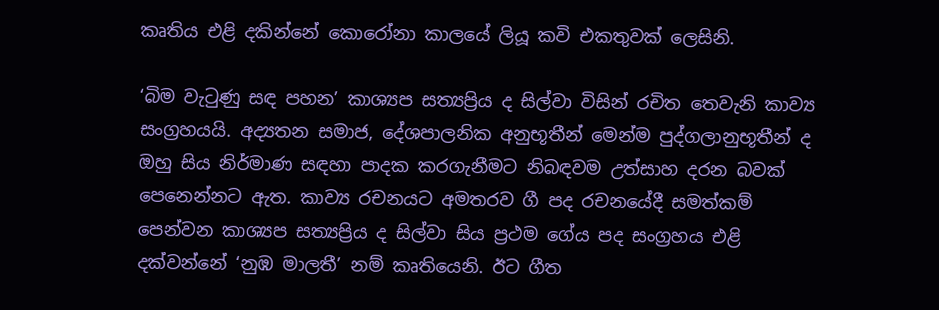කෘතිය එළි දකින්නේ කොරෝනා කාලයේ ලියූ කවි එකතුවක් ලෙසිනි.

‘බිම වැටුණු සඳ පහන’ කාශ්‍යප සත්‍යප්‍රිය ද සිල්වා විසින් රචිත තෙවැනි කාව්‍ය සංග්‍රහයයි. අද්‍යතන සමාජ, දේශපාලනික අනුභූතීන් මෙන්ම පුද්ගලානුභූතීන් ද ඔහු සිය නිර්මාණ සඳහා පාදක කරගැනීමට නිබඳවම උත්සාහ දරන බවක් පෙනෙන්නට ඇත. කාව්‍ය රචනයට අමතරව ගී පද රචනයේදී සමත්කම් පෙන්වන කාශ්‍යප සත්‍යප්‍රිය ද සිල්වා සිය ප්‍රථම ගේය පද සංග්‍රහය එළි දක්වන්නේ ‘නුඹ මාලතී’ නම් කෘතියෙනි. ඊට ගීත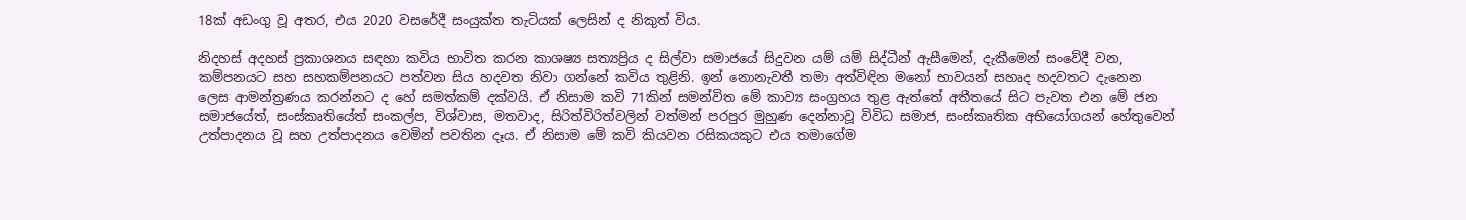18ක් අඩංගු වූ අතර, එය 2020 වසරේදී සංයුක්ත තැටියක් ලෙසින් ද නිකුත් විය.

නිදහස් අදහස් ප්‍රකාශනය සඳහා කවිය භාවිත කරන කාශෂ්‍ය සත්‍යප්‍රිය ද සිල්වා සමාජයේ සිදුවන යම් යම් සිද්ධීන් ඇසීමෙන්, දැකීමෙන් සංවේදී වන, කම්පනයට සහ සහකම්පනයට පත්වන සිය හදවත නිවා ගන්නේ කවිය තුළිනි. ඉන් නොනැවතී තමා අත්විඳින මනෝ භාවයන් සහෘද හදවතට දැනෙන ලෙස ආමන්ත්‍රණය කරන්නට ද හේ සමත්කම් දක්වයි. ඒ නිසාම කවි 71කින් සමන්විත මේ කාව්‍ය සංග්‍රහය තුළ ඇත්තේ අතීතයේ සිට පැවත එන මේ ජන සමාජයේත්, සංස්කෘතියේත් සංකල්ප, විශ්වාස, මතවාද, සිරිත්විරිත්වලින් වත්මන් පරපුර මුහුණ දෙන්නාවූ විවිධ සමාජ, සංස්කෘතික අභියෝගයන් හේතුවෙන් උත්පාදනය වූ සහ උත්පාදනය වෙමින් පවතින දෑය. ඒ නිසාම මේ කවි කියවන රසිකයකුට එය තමාගේම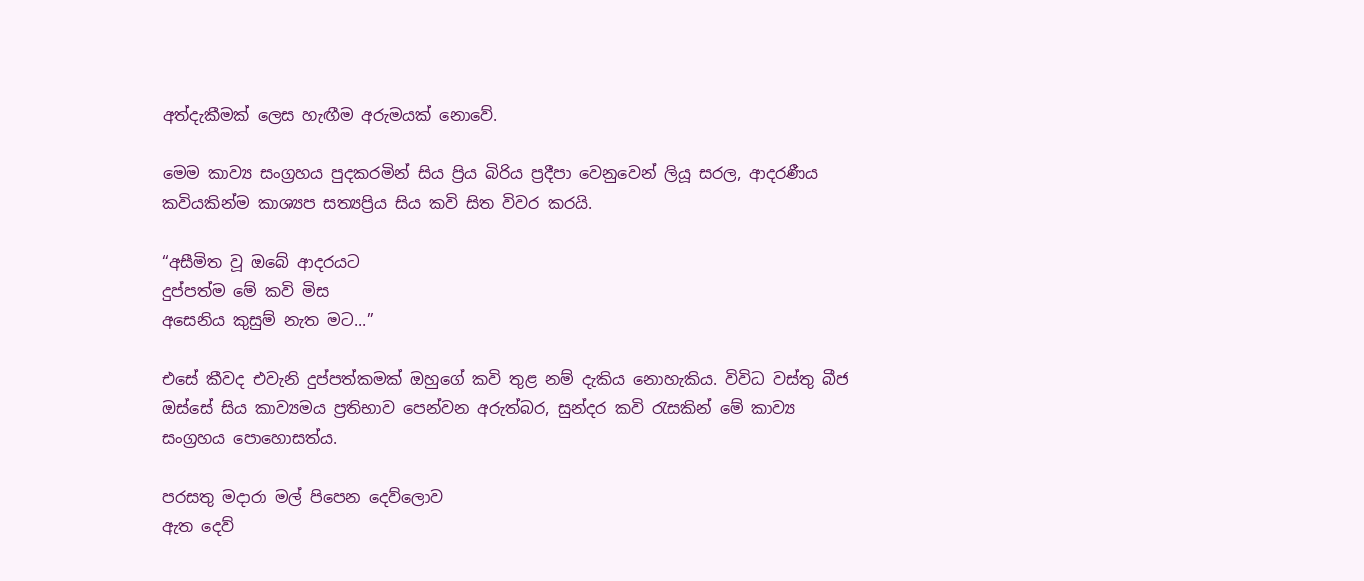අත්දැකීමක් ලෙස හැඟීම අරුමයක් නොවේ.

මෙම කාව්‍ය සංග්‍රහය පුදකරමින් සිය ප්‍රිය බිරිය ප්‍රදීපා වෙනුවෙන් ලියූ සරල, ආදරණීය කවියකින්ම කාශ්‍යප සත්‍යප්‍රිය සිය කවි සිත විවර කරයි.

“අසීමිත වූ ඔබේ ආදරයට
දුප්පත්ම මේ කවි මිස
අසෙනිය කුසුම් නැත මට...”

එසේ කීවද එවැනි දුප්පත්කමක් ඔහුගේ කවි තුළ නම් දැකිය නොහැකිය. විවිධ වස්තු බීජ ඔස්සේ සිය කාව්‍යමය ප්‍රතිභාව පෙන්වන අරුත්බර, සුන්දර කවි රැසකින් මේ කාව්‍ය සංග්‍රහය පොහොසත්ය.

පරසතු මදාරා මල් පිපෙන දෙව්ලොව
ඇත දෙව්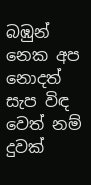බඹුන් නෙක අප නොදත් සැප විඳ
වෙත් නම් දුවක්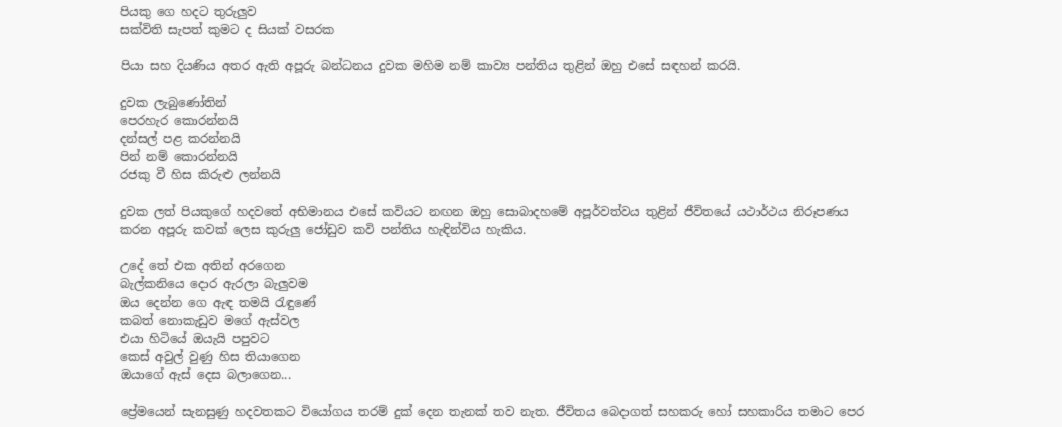පියකු ගෙ හදට තුරුලුව‍
සක්විති සැපත් කුමට ද සියක් වසරක

පියා සහ දියණිය අතර ඇති අපූරු බන්ධනය දුවක මහිම නම් කාව්‍ය පන්තිය තුළින් ඔහු එසේ සඳහන් කරයි.

දුවක ලැබුණෝතින්
පෙරහැර කොරන්නයි
දන්සල් පළ කරන්නයි
පින් නම් කොරන්නයි
රජකු වී හිස කිරුළු ලන්නයි

දුවක ලත් පියකුගේ හදවතේ අභිමානය එසේ කවියට නඟන ඔහු සොබාදහමේ අපූර්වත්වය තුළින් ජීවිතයේ යථාර්ථය නිරූපණය කරන අපූරු කවක් ලෙස කුරුලු ජෝඩුව කවි පන්තිය හැඳින්විය හැකිය.

උදේ තේ එක අතින් අරගෙන
බැල්කනියෙ දොර ඇරලා බැලුවම
ඔය දෙන්න ගෙ ඇඳ තමයි රැඳුණේ
කබත් නොකැඩුව මගේ ඇස්වල
එයා හිටියේ ඔයැයි පපුවට
කෙස් අවුල් වුණු හිස තියාගෙන
ඔයාගේ ඇස් දෙස බලාගෙන...

ප්‍රේමයෙන් සැනසුණු හදවතකට වියෝගය තරම් දුක් දෙන තැනක් තව නැත. ජීවිතය බෙදාගත් සහකරු හෝ සහකාරිය තමාට පෙර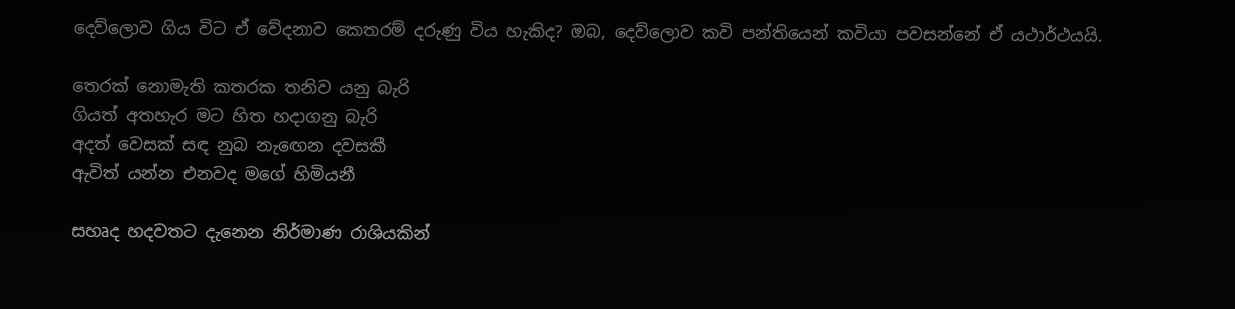දෙව්ලොව ගිය විට ඒ වේදනාව කෙතරම් දරුණු විය හැකිද? ඔබ, දෙව්ලොව කවි පන්තියෙන් කවියා පවසන්නේ ඒ යථාර්ථයයි.

තෙරක් නොමැති කතරක තනිව යනු බැරි
ගියත් අතහැර මට හිත හදාගනු බැරි
අදත් වෙසක් සඳ නුබ නැඟෙන දවසකී
ඇවිත් යන්න එනවද මගේ හිමියනී

සහෘද හදවතට දැනෙන නිර්මාණ රාශියකින්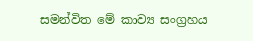සමන්විත මේ කාව්‍ය සංග්‍රහය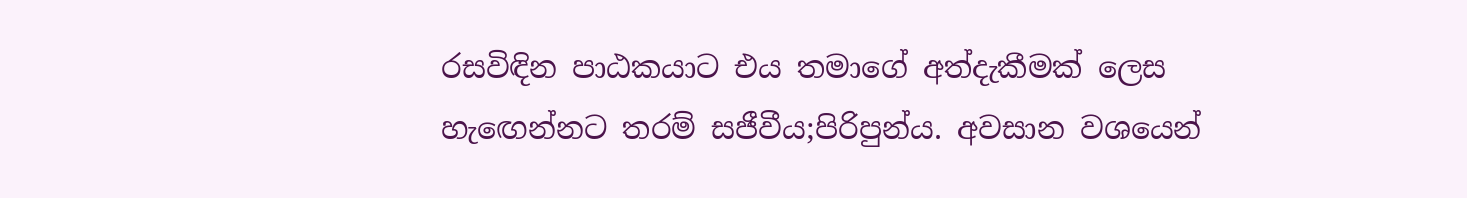රසවිඳින පාඨකයාට එය තමාගේ අත්දැකීමක් ලෙස හැඟෙන්නට තරම් සජීවීය;පිරිපුන්ය. අවසාන වශයෙන්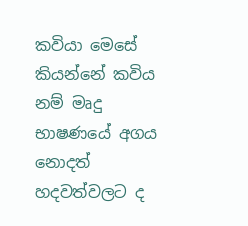කවියා මෙසේ කියන්නේ කවිය නම් මෘදු භාෂණයේ අගය නොදත් හදවත්වලට ද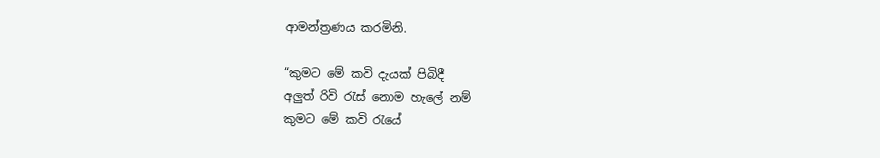ආමන්ත්‍රණය කරමිනි.

“කුමට මේ කවි දැයක් පිබිදී
අලුත් රිවි රැස් නොම හැලේ නම්
කුමට මේ කවි රැයේ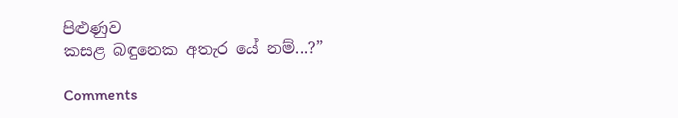පිළුණුව
කසළ බඳුනෙක අතැර යේ නම්...?”

Comments